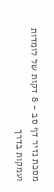מסכת נזיר דף סב - 8 דקות של לומדות ועמקות בדרך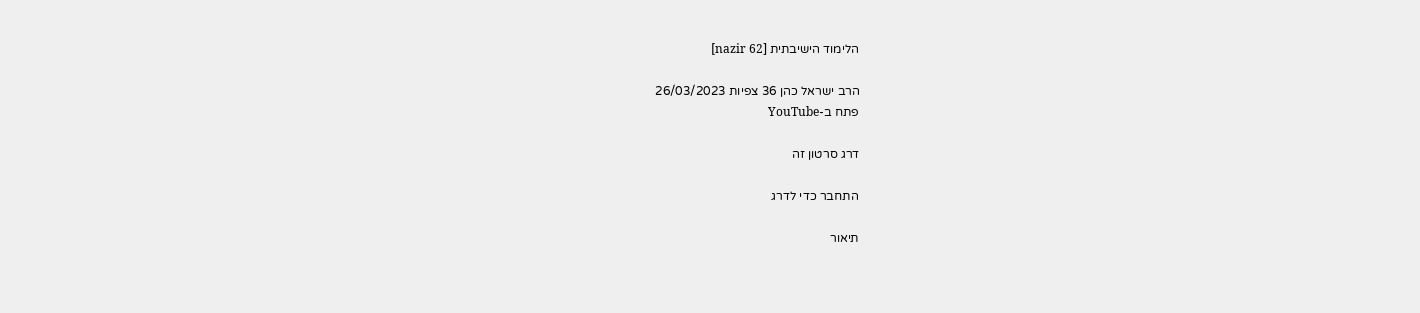הלימוד הישיבתית [nazir 62]

הרב ישראל כהן 36 צפיות 26/03/2023
פתח ב-YouTube

דרג סרטון זה

התחבר כדי לדרג

תיאור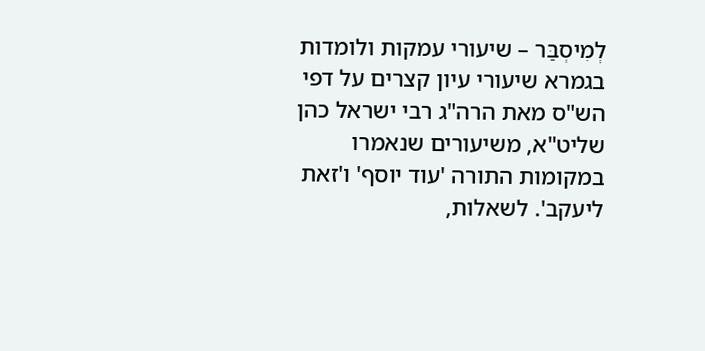לְמִיסְבַּר – שיעורי עמקות ולומדות בגמרא שיעורי עיון קצרים על דפי הש"ס מאת הרה"ג רבי ישראל כהן שליט"א, משיעורים שנאמרו במקומות התורה 'עוד יוסף' ו'זאת ליעקב'. לשאלות,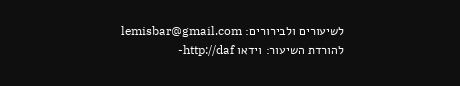לשיעורים ולבירורים: lemisbar@gmail.com להורדת השיעור: וידאו http://daf-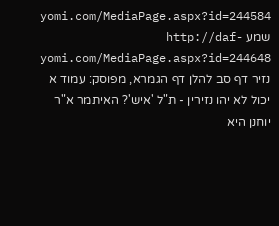yomi.com/MediaPage.aspx?id=244584 שמע http://daf-yomi.com/MediaPage.aspx?id=244648 נזיר דף סב להלן דף הגמרא, מפוסק: עמוד א יכול לא יהו נזירין - ת"ל 'איש'? האיתמר א"ר יוחנן היא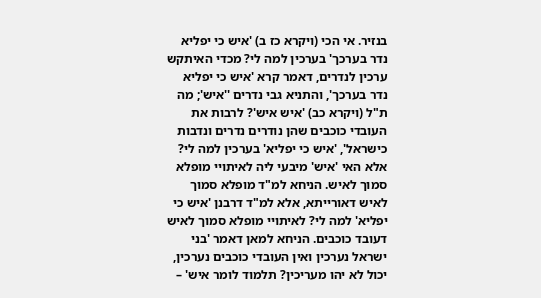בנזיר. אי הכי (ויקרא כז ב) 'איש כי יפליא נדר בערכך' בערכין למה לי? מכדי האיתקש ערכין לנדרים, דאמר קרא 'איש כי יפליא נדר בערכך', והתניא גבי נדרים ''איש'; מה ת"ל (ויקרא כב) 'איש איש'? לרבות את העובדי כוכבים שהן נודרים נדרים ונדבות כישראל', 'איש כי יפליא' בערכין למה לי? אלא האי 'איש' מיבעי ליה לאיתויי מופלא סמוך לאיש. הניחא למ"ד מופלא סמוך לאיש דאורייתא, אלא למ"ד דרבנן 'איש כי יפליא' למה לי? לאיתויי מופלא סמוך לאיש דעובד כוכבים. הניחא למאן דאמר 'בני ישראל נערכין ואין העובדי כוכבים נערכין, יכול לא יהו מעריכין? תלמוד לומר איש' –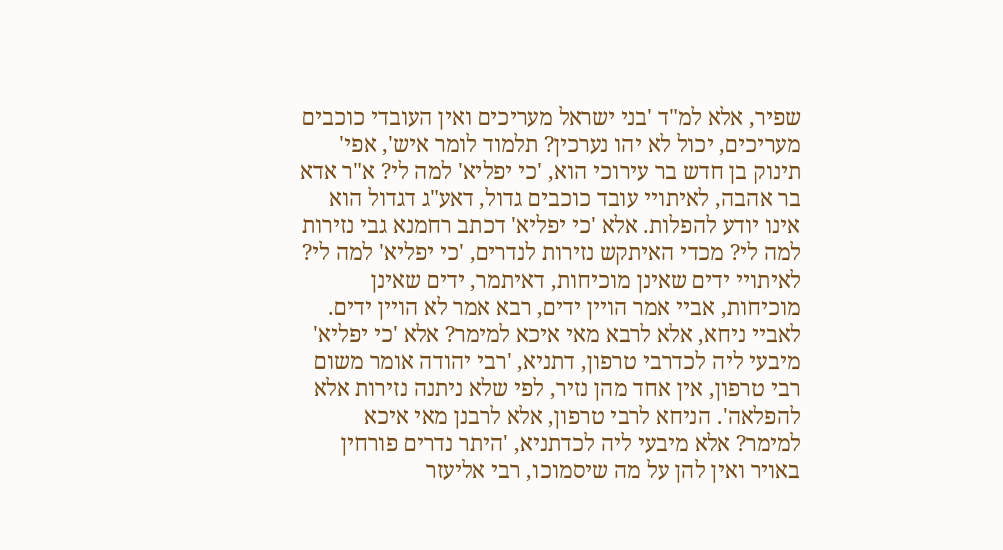שפיר, אלא למ"ד 'בני ישראל מעריכים ואין העובדי כוכבים מעריכים, יכול לא יהו נערכין? תלמוד לומר איש', אפי' תינוק בן חדש בר עירוכי הוא, 'כי יפליא' למה לי? א"ר אדא בר אהבה, לאיתויי עובד כוכבים גדול, דאע"ג דגדול הוא אינו יודע להפלות. אלא 'כי יפליא' דכתב רחמנא גבי נזירות למה לי? מכדי האיתקש נזירות לנדרים, 'כי יפליא' למה לי? לאיתויי ידים שאינן מוכיחות, דאיתמר, ידים שאינן מוכיחות, אביי אמר הויין ידים, רבא אמר לא הויין ידים. לאביי ניחא, אלא לרבא מאי איכא למימר? אלא 'כי יפליא' מיבעי ליה לכדרבי טרפון, דתניא, 'רבי יהודה אומר משום רבי טרפון, אין אחד מהן נזיר, לפי שלא ניתנה נזירות אלא להפלאה'. הניחא לרבי טרפון, אלא לרבנן מאי איכא למימר? אלא מיבעי ליה לכדתניא, 'היתר נדרים פורחין באויר ואין להן על מה שיסמוכו, רבי אליעזר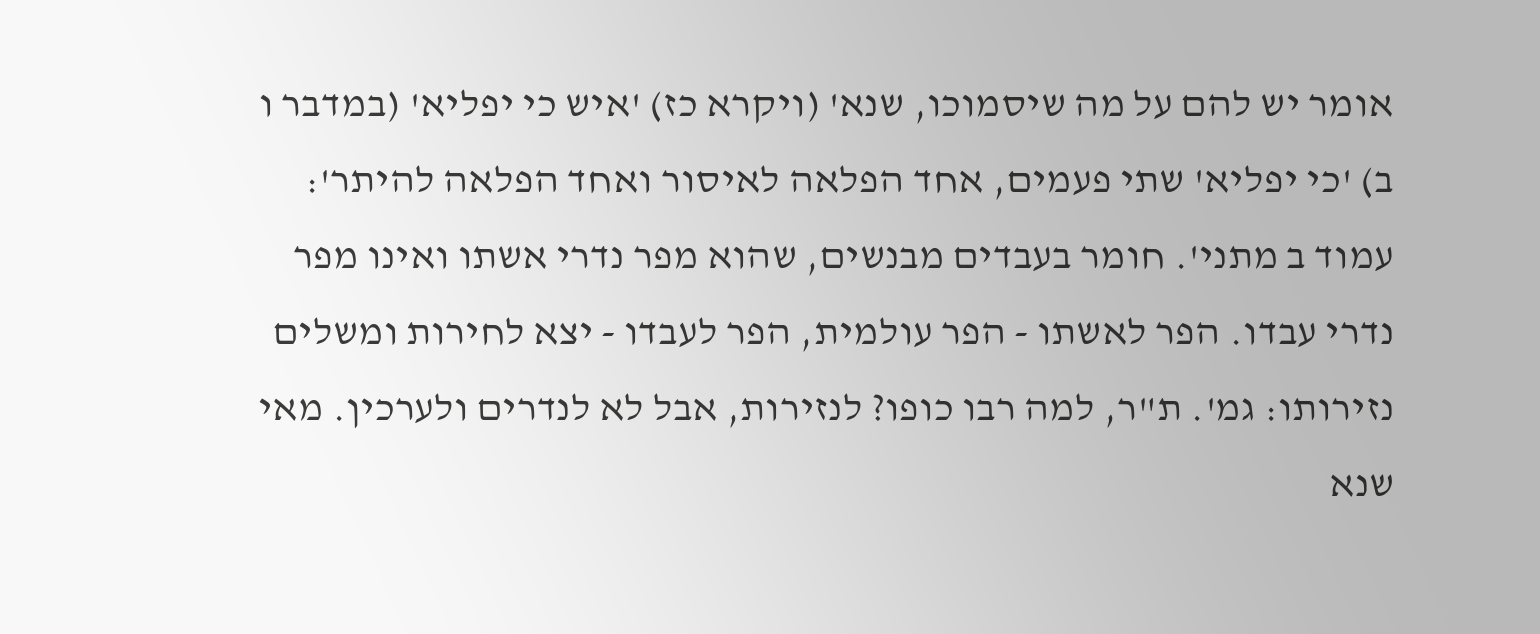אומר יש להם על מה שיסמוכו, שנא' (ויקרא כז) 'איש כי יפליא' (במדבר ו ב) 'כי יפליא' שתי פעמים, אחד הפלאה לאיסור ואחד הפלאה להיתר': עמוד ב מתני'. חומר בעבדים מבנשים, שהוא מפר נדרי אשתו ואינו מפר נדרי עבדו. הפר לאשתו - הפר עולמית, הפר לעבדו - יצא לחירות ומשלים נזירותו: גמ'. ת"ר, למה רבו כופו? לנזירות, אבל לא לנדרים ולערכין. מאי שנא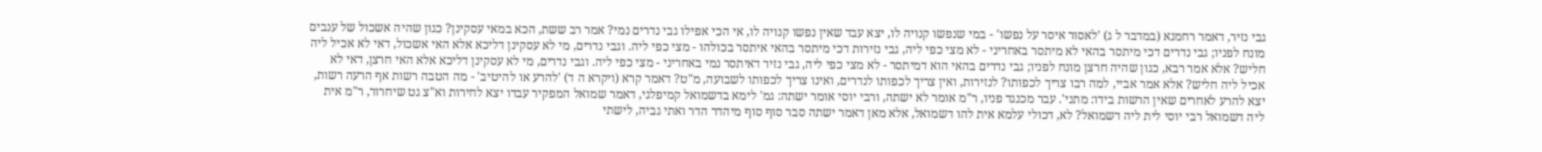גבי נזיר, דאמר רחמנא (במדבר ל ג) 'לאסור איסר על נפשו' - במי שנפשו קנויה לו, יצא עבד שאין נפשו קנויה לו, אי הכי אפילו גבי נדרים נמי? אמר רב ששת, הכא במאי עסקינן? כגון שהיה אשכול של ענבים מונח לפניו; גבי נדרים דכי מיתסר בהאי לא מיתסר באחריני - לא מצי כפי ליה, גבי נזירות דכי מיתסר בהאי איתסר בכולהו - מצי כפי ליה. וגבי נדרים, מי לא עסקינן דליכא אלא האי אשכול, דאי לא אכיל ליה חליש? אלא אמר רבא, כגון שהיה חרצן מונח לפניו; גבי נדרים בהאי הוא דמיתסר - לא מצי כפי ליה, גבי נזיר דאיתסר נמי באחריני - מצי כפי ליה. וגבי נדרים, מי לא עסקינן דליכא אלא האי חרצן, דאי לא אכיל ליה חליש? אלא אמר אביי, למה רבו צריך לכפותו? לנזירות, ואין צריך לכפותו לנדרים, ואינו צריך לכפותו לשבועה, מ"ט? דאמר קרא (ויקרא ה ד) 'להרע או להיטיב' - מה הטבה רשות אף הרעה רשות, יצא להרע לאחרים שאין הרשות בידו: מתני'. עבר מכנגד פניו, ר"מ אומר לא ישתה, ורבי יוסי אומר ישתה: גמ' לימא בדשמואל קמיפלגי, דאמר שמואל המפקיר עבדו יצא לחירות וא"צ גט שיחרור, ר"מ אית ליה דשמואל רבי יוסי לית ליה דשמואל? לא, דכולי עלמא אית להו דשמואל, אלא מאן דאמר ישתה סבר סוף סוף מיהדר הדר ואתי גביה, לישתי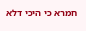חמרא כי היכי דלא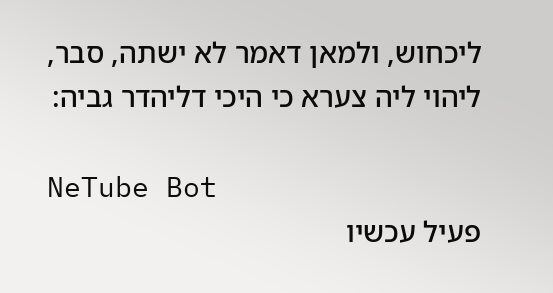ליכחוש, ולמאן דאמר לא ישתה, סבר, ליהוי ליה צערא כי היכי דליהדר גביה:

NeTube Bot
פעיל עכשיו